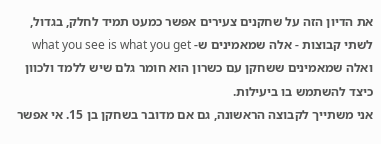את הדיון הזה על שחקנים צעירים אפשר כמעט תמיד לחלק, בגדול, לשתי קבוצות - אלה שמאמינים ש- what you see is what you get ואלה שמאמינים ששחקן עם כשרון הוא חומר גלם שיש ללמד ולכוון כיצד להשתמש בו ביעילות.
אני משתייך לקבוצה הראשונה, גם אם מדובר בשחקן בן 15. אי אפשר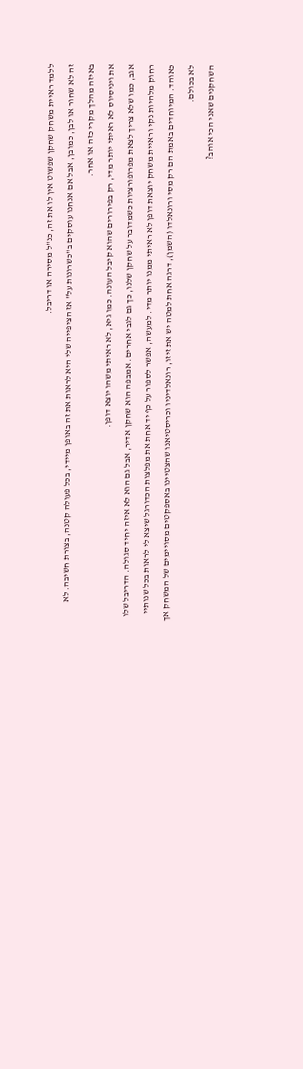ללמד ראיית משחק שחקן שפשוט אין לו את זה, כנ"ל מסירה או דריבל.
זה לא שחור או לבן, כמובן, אבל אם אנחנו עוסקים ב"כשרונות על" אז הציפייה שלי היא לראות את זה באופן מיידי, בכל פעולה קטנה, בצורת חשיבה. לא באיזה מהלך מקרי כזה או אחר.
את ויניסיוס לא ראיתי יותר מדי, רק בפירורים שהוא קיבל העונה. כמו גיא, לא ראיתי משהו יוצא דופן.
אגב, כמו שלא צריך לצאת מפרופורציות כשמדובר על שחקן שלנו, כך גם לגבי אחרים. אמבפה הוא שחקן אדיר, אבל גם הוא לא איזה יחיד סגולה. הדריבל שלו רחוק מלהיות נקי וראיית משחק יוצאת דופן לא ראיתי ממנו יותר מדי. למעשה, אפשר לספור על כף יד אחת את מפלצות הכדורגל שיצא לי לראות בכל שנותיי כאוהד. המיוחדים באמת הם רק מסי ורונאלדו (השמן), דרגה אחת למטה יש את זיזו, רונאלדיניו וכריסטיאנו שהצטיינו באספקטים מסויימים של המשחק אך לא בכולם.
השחקנים שאני הכי אוהב?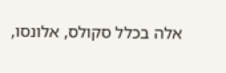אלה בכלל סקולס, אלונסו,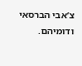צ’אבי הברסאי ודומיהם.